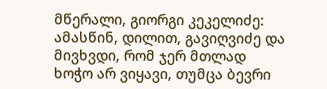მწერალი, გიორგი კეკელიძე:
ამასწინ, დილით, გავიღვიძე და მივხვდი, რომ ჯერ მთლად ხოჭო არ ვიყავი, თუმცა ბევრი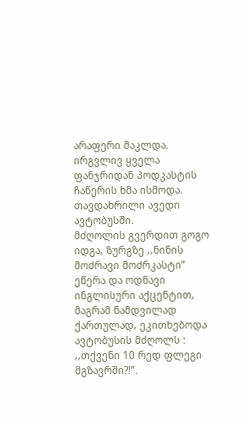არაფერი მაკლდა. ირგვლივ ყველა ფანჯრიდან პოდკასტის ჩაწერის ხმა ისმოდა.
თავდახრილი ავედი ავტობუსში.
მძღოლის გვერდით გოგო იდგა, ზურგზე ,,ნინის მოძრავი მოძრკასტი” ეწერა და ოდნავი ინგლისური აქცენტით, მაგრამ ნამდვილად ქართულად, ეკითხებოდა ავტობუსის მძღოლს : ,,თქვენი 10 რედ ფლეგი მგზავრში?!”.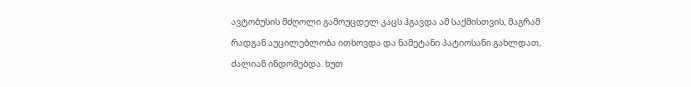ავტობუსის მძღოლი გამოუცდელ კაცს ჰგავდა ამ საქმისთვის, მაგრამ რადგან აუცილებლობა ითხოვდა და ნამეტანი პატიოსანი გახლდათ, ძალიან ინდომებდა. ხუთ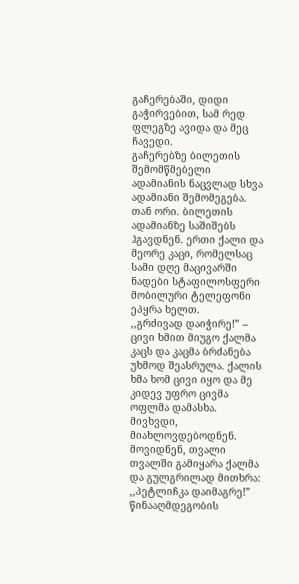გაჩერებაში, დიდი გაჭირვებით, სამ რედ ფლეგზე ავიდა და მეც ჩავედი.
გაჩერებზე ბილეთის შემომწმებელი ადამიანის ნაცვლად სხვა ადამიანი შემომეგება. თან ორი. ბილეთის ადამიანზე საშიშებს ჰგავდნენ. ერთი ქალი და მეორე კაცი, რომელსაც სამი დღე მაცივარში ნადები სტაფილოსფერი მობილური ტელეფონი ეპყრა ხელთ.
,,გრძივად დაიჭირე!” – ცივი ხმით მიუგო ქალმა კაცს და კაცმა ბრძანება უხმოდ შეასრულა. ქალის ხმა ხომ ცივი იყო და მე კიდევ უფრო ცივმა ოფლმა დამასხა. მივხვდი, მიახლოვდებოდნენ.
მოვიდნენ, თვალი თვალში გამიყარა ქალმა და გულგრილად მითხრა: ,,პეტლიჩკა დაიმაგრე!” წინააღმდეგობის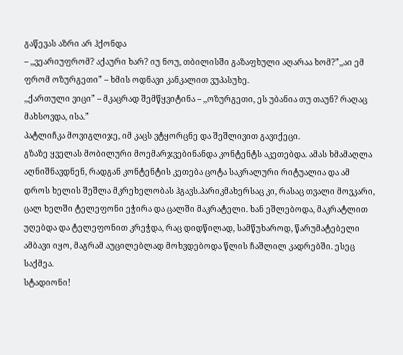გაწევას აზრი არ ჰქონდა
– ,,ვეარიუფრომ? აქაური ხარ? იუ ნოუ, თბილისში გაზაფხული აღარაა ხომ?”,,აი ემ ფრომ ოზურგეთი” – ხმის ოდნავი კანკალით ვუპასუხე.
,,ქართული ვიცი” – მკაცრად შემწყვიტინა – ,,ოზურგეთი, ეს უბანია თუ თაუნ? რაღაც მახსოვდა, ისა.”
პატლიჩკა მოვიგლიჯე, იმ კაცს ვტყორცნე და შეშლივით გავიქეცი.
გზაზე ყველას მობილური მოემარჯვებინანდა კონტენტს აკეთებდა. ამას ხმამაღლა აღნიშნავდნენ, რადგან კონტენტის კეთება ცოტა საკრალური რიტუალია და ამ დროს ხელის შეშლა მკრეხელობას ჰგავს.პარიკმახერსაც კი, რასაც თვალი მოვკარი, ცალ ხელში ტელეფონი ეჭირა და ცალში მაკრატელი. ხან ეშლებოდა, მაკრატლით უღებდა და ტელეფონით კრეჭდა, რაც დიდწილად, სამწუხაროდ, წარუმატებელი ამბავი იყო, მაგრამ აუცილებლად მოხვდებოდა წლის ჩაშლილ კადრებში. ესეც საქმეა.
სტადიონი!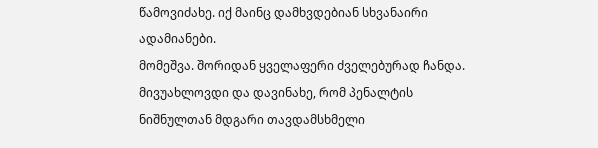წამოვიძახე. იქ მაინც დამხვდებიან სხვანაირი ადამიანები.
მომეშვა. შორიდან ყველაფერი ძველებურად ჩანდა. მივუახლოვდი და დავინახე, რომ პენალტის ნიშნულთან მდგარი თავდამსხმელი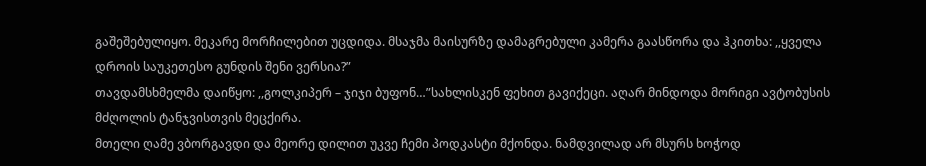გაშეშებულიყო. მეკარე მორჩილებით უცდიდა. მსაჯმა მაისურზე დამაგრებული კამერა გაასწორა და ჰკითხა: ,,ყველა დროის საუკეთესო გუნდის შენი ვერსია?”
თავდამსხმელმა დაიწყო: ,,გოლკიპერ – ჯიჯი ბუფონ…”სახლისკენ ფეხით გავიქეცი. აღარ მინდოდა მორიგი ავტობუსის მძღოლის ტანჯვისთვის მეცქირა.
მთელი ღამე ვბორგავდი და მეორე დილით უკვე ჩემი პოდკასტი მქონდა. ნამდვილად არ მსურს ხოჭოდ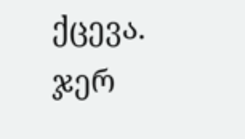ქცევა. ჯერ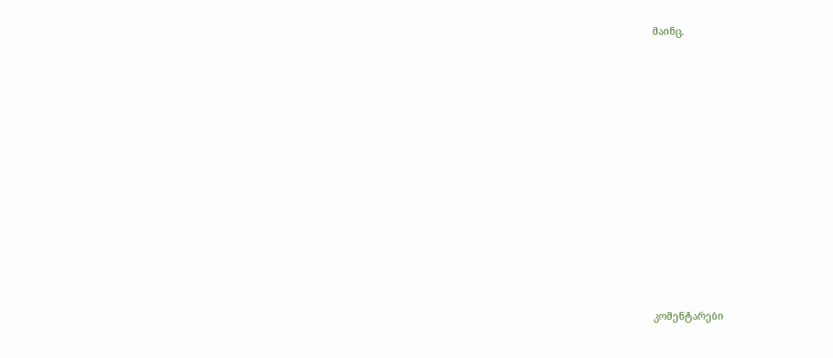მაინც.














კომენტარები